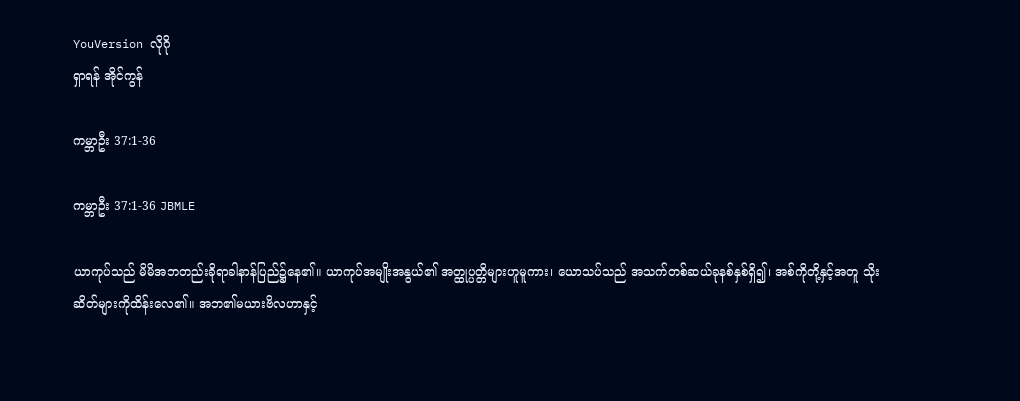YouVersion လိုဂို
ရှာရန် အိုင်ကွန်

ကမ္ဘာဦး 37:1-36

ကမ္ဘာဦး 37:1-36 JBMLE

ယာကုပ်သည် မိမိအဘတည်းခိုရာခါနာန်ပြည်၌နေ၏။ ယာကုပ်အမျိုးအနွယ်၏ အတ္ထုပ္ပတ္တိများဟူမူကား၊ ယောသပ်သည် အသက်တစ်ဆယ်ခုနစ်နှစ်ရှိ၍၊ အစ်ကိုတို့နှင့်အတူ သိုးဆိတ်များကိုထိန်းလေ၏။ အဘ၏မယားဗိလဟာနှင့်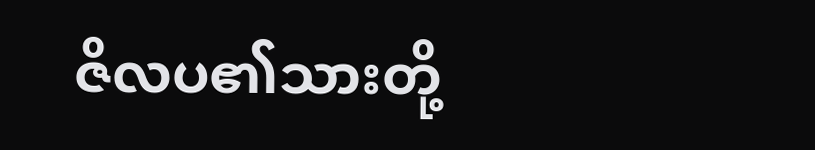ဇိလပ၏သားတို့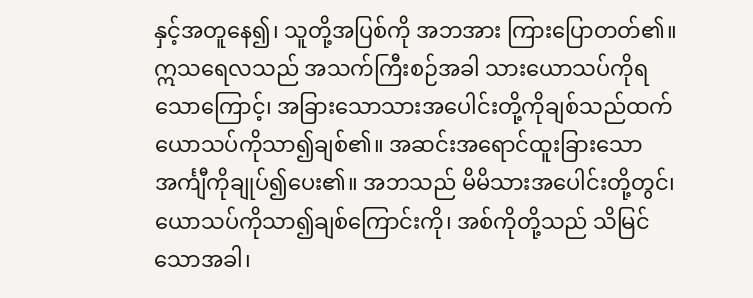နှင့်အတူနေ၍၊ သူတို့အပြစ်ကို အဘအား ကြားပြောတတ်၏။ ဣသရေလသည် အသက်ကြီးစဉ်အခါ သားယောသပ်ကိုရသောကြောင့်၊ အခြားသောသားအပေါင်းတို့ကိုချစ်သည်ထက် ယောသပ်ကိုသာ၍ချစ်၏။ အဆင်းအရောင်ထူးခြားသော အင်္ကျီကိုချုပ်၍ပေး၏။ အဘသည် မိမိသားအပေါင်းတို့တွင်၊ ယောသပ်ကိုသာ၍ချစ်ကြောင်းကို၊ အစ်ကိုတို့သည် သိမြင်သောအခါ၊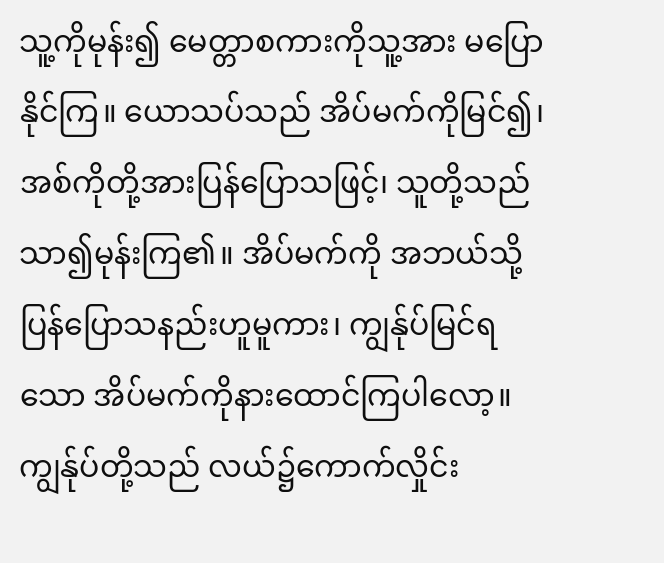သူ့ကိုမုန်း၍ မေတ္တာစကားကိုသူ့အား မပြောနိုင်ကြ။ ယောသပ်သည် အိပ်မက်ကိုမြင်၍၊ အစ်ကိုတို့အားပြန်ပြောသဖြင့်၊ သူတို့သည် သာ၍မုန်းကြ၏။ အိပ်မက်ကို အဘယ်သို့ပြန်ပြောသနည်းဟူမူကား၊ ကျွန်ုပ်မြင်ရသော အိပ်မက်ကိုနားထောင်ကြပါလော့။ ကျွန်ုပ်တို့သည် လယ်၌ကောက်လှိုင်း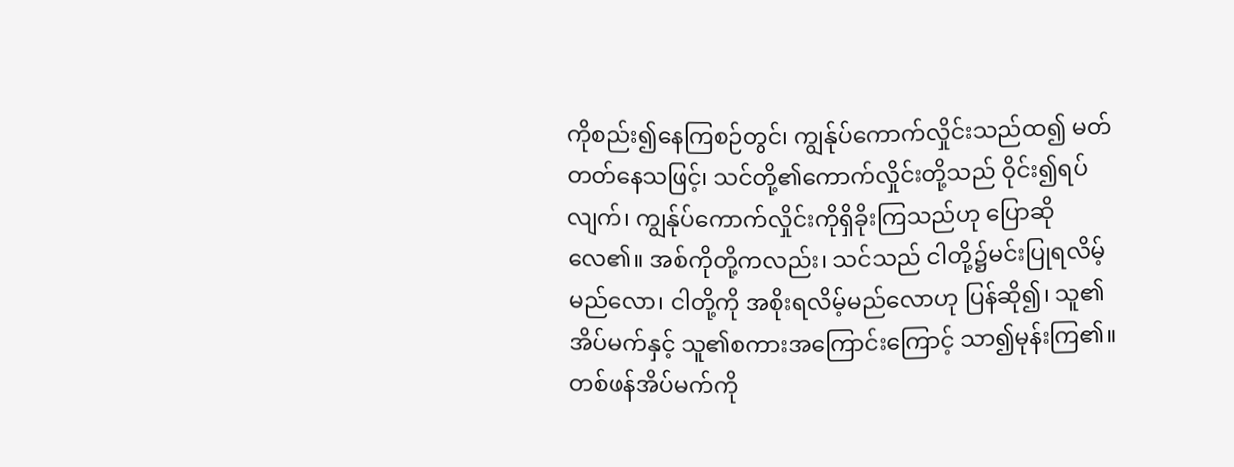ကိုစည်း၍နေကြစဉ်တွင်၊ ကျွန်ုပ်ကောက်လှိုင်းသည်ထ၍ မတ်တတ်နေသဖြင့်၊ သင်တို့၏ကောက်လှိုင်းတို့သည် ဝိုင်း၍ရပ်လျက်၊ ကျွန်ုပ်ကောက်လှိုင်းကိုရှိခိုးကြသည်ဟု ပြောဆိုလေ၏။ အစ်ကိုတို့ကလည်း၊ သင်သည် ငါတို့၌မင်းပြုရလိမ့်မည်လော၊ ငါတို့ကို အစိုးရလိမ့်မည်လောဟု ပြန်ဆို၍၊ သူ၏အိပ်မက်နှင့် သူ၏စကားအကြောင်းကြောင့် သာ၍မုန်းကြ၏။ တစ်ဖန်အိပ်မက်ကို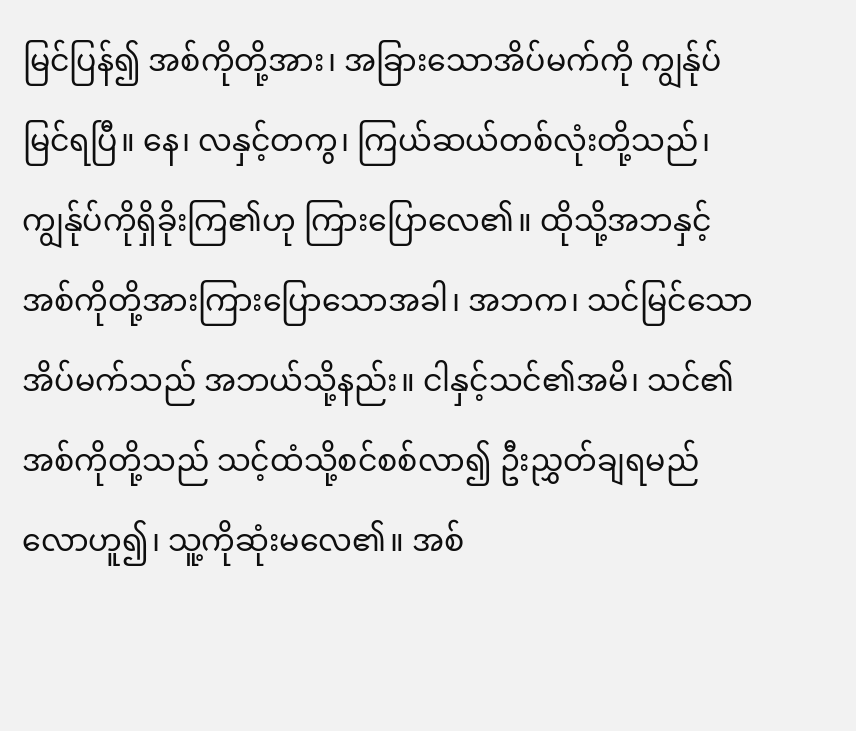မြင်ပြန်၍ အစ်ကိုတို့အား၊ အခြားသောအိပ်မက်ကို ကျွန်ုပ်မြင်ရပြီ။ နေ၊ လနှင့်တကွ၊ ကြယ်ဆယ်တစ်လုံးတို့သည်၊ ကျွန်ုပ်ကိုရှိခိုးကြ၏ဟု ကြားပြောလေ၏။ ထိုသို့အဘနှင့် အစ်ကိုတို့အားကြားပြောသောအခါ၊ အဘက၊ သင်မြင်သောအိပ်မက်သည် အဘယ်သို့နည်း။ ငါနှင့်သင်၏အမိ၊ သင်၏အစ်ကိုတို့သည် သင့်ထံသို့စင်စစ်လာ၍ ဦးညွှတ်ချရမည်လောဟူ၍၊ သူ့ကိုဆုံးမလေ၏။ အစ်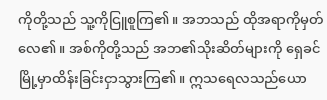ကိုတို့သည် သူ့ကိုငြူစူကြ၏။ အဘသည် ထိုအရာကိုမှတ်လေ၏။ အစ်ကိုတို့သည် အဘ၏သိုးဆိတ်များကို ရှေခင်မြို့မှာထိန်းခြင်းငှာသွားကြ၏။ ဣသရေလသည်ယော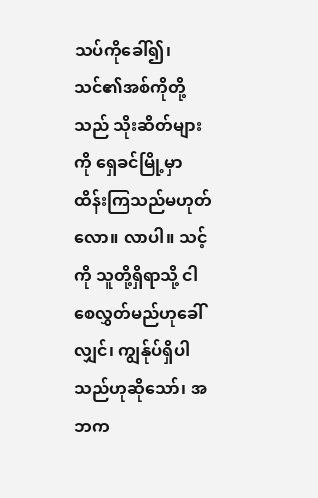သပ်ကိုခေါ်၍၊ သင်၏အစ်ကိုတို့သည် သိုးဆိတ်များကို ရှေခင်မြို့မှာ ထိန်းကြသည်မဟုတ်လော။ လာပါ။ သင့်ကို သူတို့ရှိရာသို့ ငါစေလွှတ်မည်ဟုခေါ်လျှင်၊ ကျွန်ုပ်ရှိပါသည်ဟုဆိုသော်၊ အဘက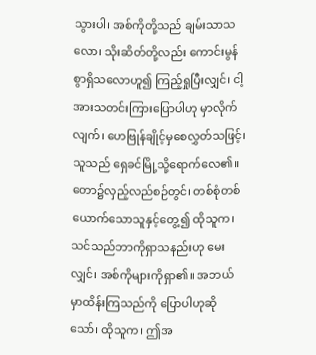သွားပါ၊ အစ်ကိုတို့သည် ချမ်းသာသလော၊ သိုးဆိတ်တို့လည်း ကောင်းမွန်စွာရှိသလောဟူ၍ ကြည့်ရှုပြီးလျှင်၊ ငါ့အားသတင်းကြားပြောပါဟု မှာလိုက်လျက်၊ ဟေဗြုန်ချိုင့်မှစေလွှတ်သဖြင့်၊ သူသည် ရှေခင်မြို့သို့ရောက်လေ၏။ တော၌လှည့်လည်စဉ်တွင်၊ တစ်စုံတစ်ယောက်သောသူနှင့်တွေ့၍ ထိုသူက၊ သင်သည်ဘာကိုရှာသနည်းဟု မေးလျှင်၊ အစ်ကိုများကိုရှာ၏။ အဘယ်မှာထိန်းကြသည်ကို ပြောပါဟုဆိုသော်၊ ထိုသူက၊ ဤအ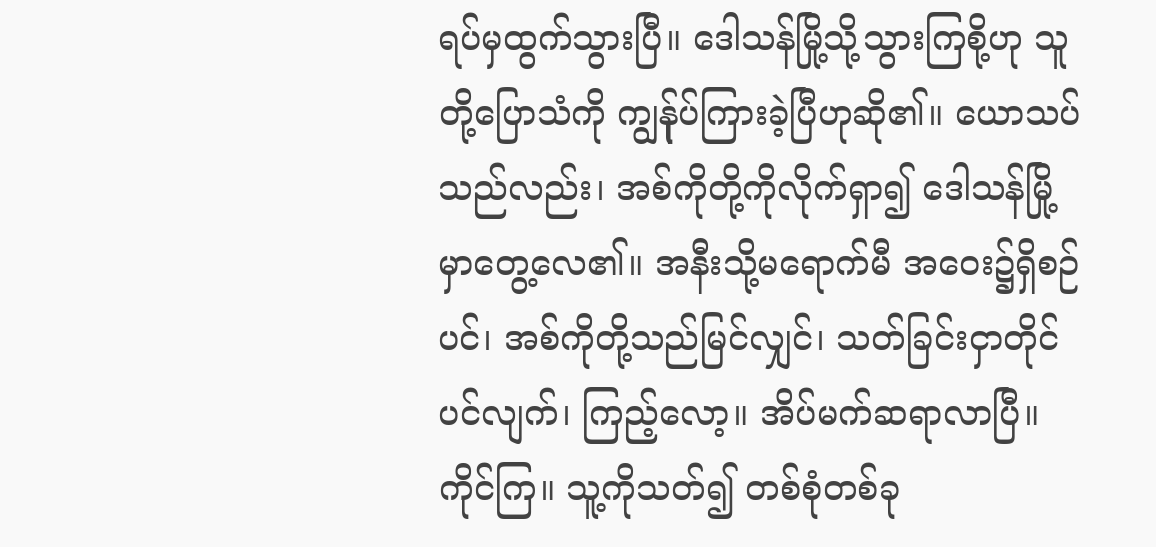ရပ်မှထွက်သွားပြီ။ ဒေါသန်မြို့သို့သွားကြစို့ဟု သူတို့ပြောသံကို ကျွန်ုပ်ကြားခဲ့ပြီဟုဆို၏။ ယောသပ်သည်လည်း၊ အစ်ကိုတို့ကိုလိုက်ရှာ၍ ဒေါသန်မြို့မှာတွေ့လေ၏။ အနီးသို့မရောက်မီ အဝေး၌ရှိစဉ်ပင်၊ အစ်ကိုတို့သည်မြင်လျှင်၊ သတ်ခြင်းငှာတိုင်ပင်လျက်၊ ကြည့်လော့။ အိပ်မက်ဆရာလာပြီ။ ကိုင်ကြ။ သူ့ကိုသတ်၍ တစ်စုံတစ်ခု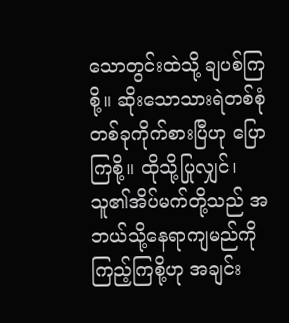သောတွင်းထဲသို့ ချပစ်ကြစို့။ ဆိုးသောသားရဲတစ်စုံတစ်ခုကိုက်စားပြီဟု ပြောကြစို့။ ထိုသို့ပြုလျှင်၊ သူ၏အိပ်မက်တို့သည် အဘယ်သို့နေရာကျမည်ကိုကြည့်ကြစို့ဟု အချင်း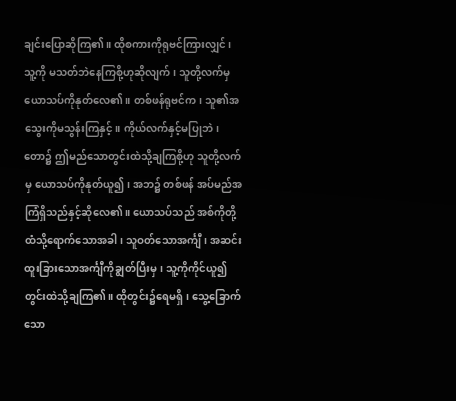ချင်းပြောဆိုကြ၏။ ထိုစကားကိုရုဗင်ကြားလျှင်၊ သူ့ကို မသတ်ဘဲနေကြစို့ဟုဆိုလျက်၊ သူတို့လက်မှ ယောသပ်ကိုနုတ်လေ၏။ တစ်ဖန်ရုဗင်က၊ သူ၏အသွေးကိုမသွန်းကြနှင့်။ ကိုယ်လက်နှင့်မပြုဘဲ၊ တော၌ ဤမည်သောတွင်းထဲသို့ချကြစို့ဟု သူတို့လက်မှ ယောသပ်ကိုနုတ်ယူ၍၊ အဘ၌ တစ်ဖန် အပ်မည်အကြံရှိသည်နှင့်ဆိုလေ၏။ ယောသပ်သည် အစ်ကိုတို့ထံသို့ရောက်သောအခါ၊ သူဝတ်သောအင်္ကျီ၊ အဆင်းထူးခြားသောအင်္ကျီကိုချွတ်ပြီးမှ၊ သူ့ကိုကိုင်ယူ၍တွင်းထဲသို့ချကြ၏။ ထိုတွင်း၌ရေမရှိ၊ သွေ့ခြောက်သော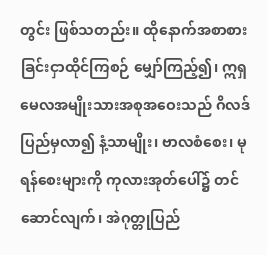တွင်း ဖြစ်သတည်း။ ထိုနောက်အစာစားခြင်းငှာထိုင်ကြစဉ် မျှော်ကြည့်၍၊ ဣရှမေလအမျိုးသားအစုအဝေးသည် ဂိလဒ်ပြည်မှလာ၍ နံ့သာမျိုး၊ ဗာလစံစေး၊ မုရန်စေးများကို ကုလားအုတ်ပေါ်၌ တင်ဆောင်လျက်၊ အဲဂုတ္တုပြည်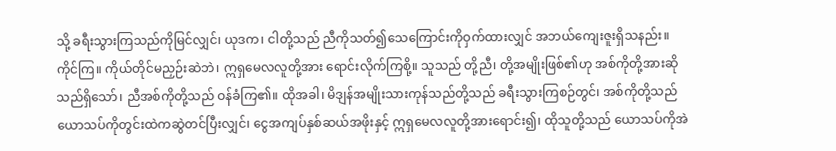သို့ ခရီးသွားကြသည်ကိုမြင်လျှင်၊ ယုဒက၊ ငါတို့သည် ညီကိုသတ်၍သေကြောင်းကိုဝှက်ထားလျှင် အဘယ်ကျေးဇူးရှိသနည်း။ ကိုင်ကြ။ ကိုယ်တိုင်မညှဉ်းဆဲဘဲ၊ ဣရှမေလလူတို့အား ရောင်းလိုက်ကြစို့။ သူသည် တို့ညီ၊ တို့အမျိုးဖြစ်၏ဟု အစ်ကိုတို့အားဆိုသည်ရှိသော်၊ ညီအစ်ကိုတို့သည် ဝန်ခံကြ၏။ ထိုအခါ၊ မိဒျန်အမျိုးသားကုန်သည်တို့သည် ခရီးသွားကြစဉ်တွင်၊ အစ်ကိုတို့သည် ယောသပ်ကိုတွင်းထဲကဆွဲတင်ပြီးလျှင်၊ ငွေအကျပ်နှစ်ဆယ်အဖိုးနှင့် ဣရှမေလလူတို့အားရောင်း၍၊ ထိုသူတို့သည် ယောသပ်ကိုအဲ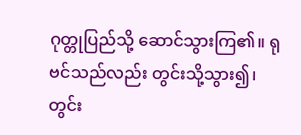ဂုတ္တုပြည်သို့ ဆောင်သွားကြ၏။ ရုဗင်သည်လည်း တွင်းသို့သွား၍၊ တွင်း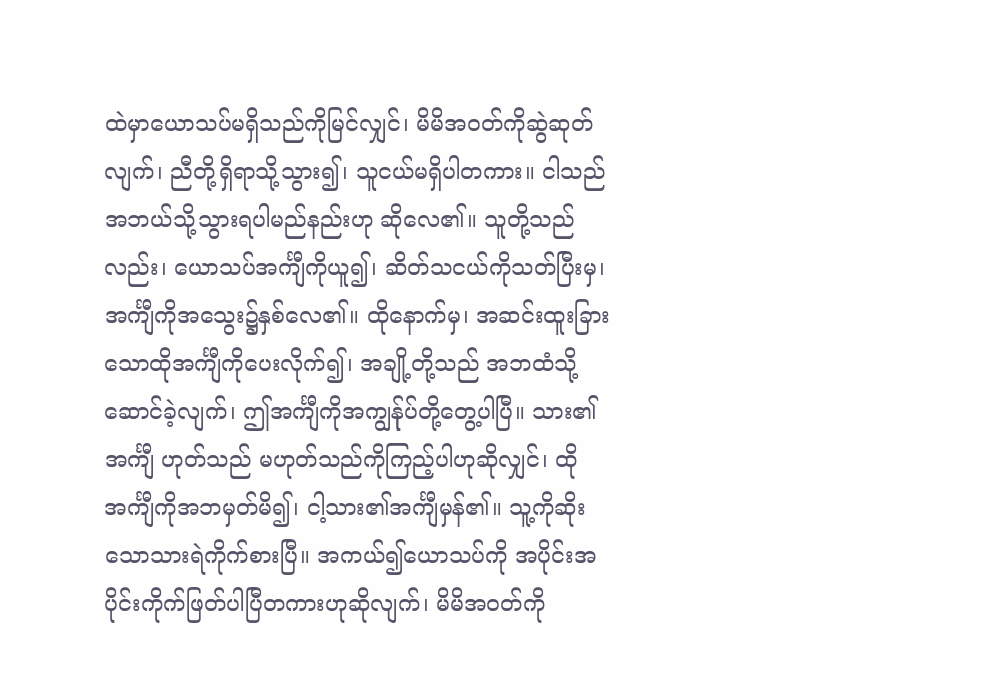ထဲမှာယောသပ်မရှိသည်ကိုမြင်လျှင်၊ မိမိအဝတ်ကိုဆွဲဆုတ်လျက်၊ ညီတို့ရှိရာသို့သွား၍၊ သူငယ်မရှိပါတကား။ ငါသည် အဘယ်သို့သွားရပါမည်နည်းဟု ဆိုလေ၏။ သူတို့သည်လည်း၊ ယောသပ်အင်္ကျီကိုယူ၍၊ ဆိတ်သငယ်ကိုသတ်ပြီးမှ၊ အင်္ကျီကိုအသွေး၌နှစ်လေ၏။ ထိုနောက်မှ၊ အဆင်းထူးခြားသောထိုအင်္ကျီကိုပေးလိုက်၍၊ အချို့တို့သည် အဘထံသို့ဆောင်ခဲ့လျက်၊ ဤအင်္ကျီကိုအကျွန်ုပ်တို့တွေ့ပါပြီ။ သား၏အင်္ကျီ ဟုတ်သည် မဟုတ်သည်ကိုကြည့်ပါဟုဆိုလျှင်၊ ထိုအင်္ကျီကိုအဘမှတ်မိ၍၊ ငါ့သား၏အင်္ကျီမှန်၏။ သူ့ကိုဆိုးသောသားရဲကိုက်စားပြီ။ အကယ်၍ယောသပ်ကို အပိုင်းအပိုင်းကိုက်ဖြတ်ပါပြီတကားဟုဆိုလျက်၊ မိမိအဝတ်ကို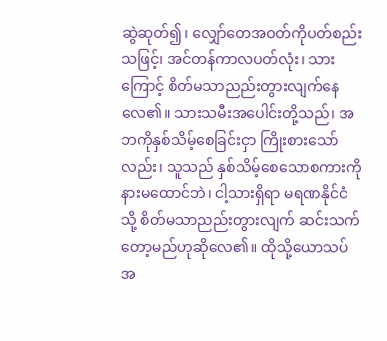ဆွဲဆုတ်၍၊ လျှော်တေအဝတ်ကိုပတ်စည်းသဖြင့်၊ အင်တန်ကာလပတ်လုံး၊ သားကြောင့် စိတ်မသာညည်းတွားလျက်နေလေ၏။ သားသမီးအပေါင်းတို့သည်၊ အဘကိုနှစ်သိမ့်စေခြင်းငှာ ကြိုးစားသော်လည်း၊ သူသည် နှစ်သိမ့်စေသောစကားကို နားမထောင်ဘဲ၊ ငါ့သားရှိရာ မရဏနိုင်ငံသို့ စိတ်မသာညည်းတွားလျက် ဆင်းသက်တော့မည်ဟုဆိုလေ၏။ ထိုသို့ယောသပ်အ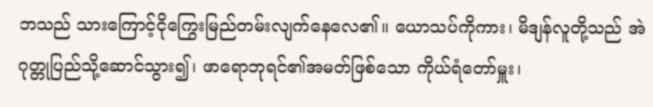ဘသည် သားကြောင့်ငိုကြွေးမြည်တမ်းလျက်နေလေ၏။ ယောသပ်ကိုကား၊ မိဒျန်လူတို့သည် အဲဂုတ္တုပြည်သို့ဆောင်သွား၍၊ ဖာရောဘုရင်၏အမတ်ဖြစ်သော ကိုယ်ရံတော်မှူး၊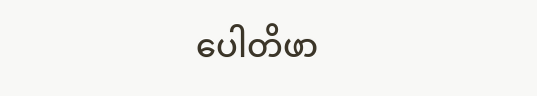ပေါတိဖာ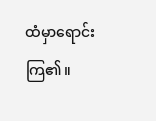ထံမှာရောင်းကြ၏။